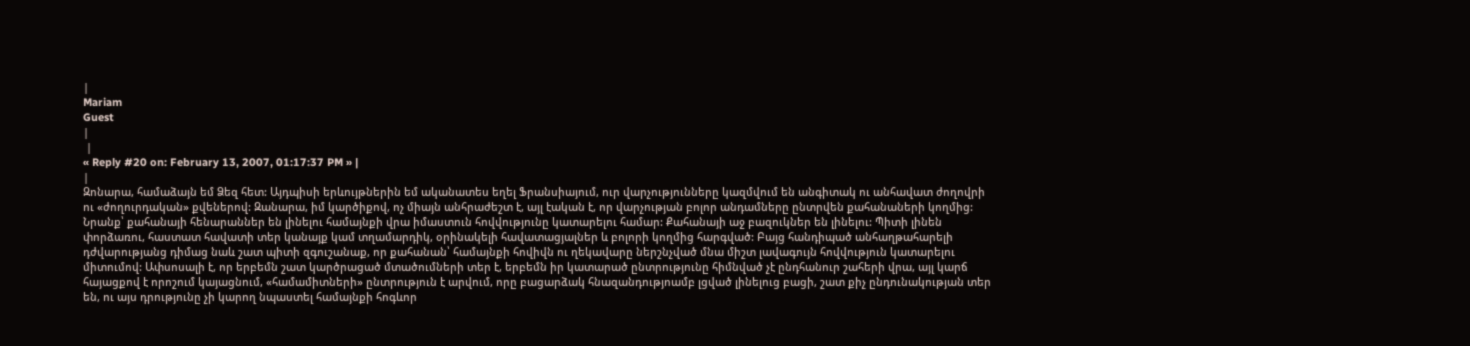|
Mariam
Guest
|
 |
« Reply #20 on: February 13, 2007, 01:17:37 PM » |
|
Զոնարա, համաձայն եմ Ձեզ հետ: Այդպիսի երևույթներին եմ ականատես եղել Ֆրանսիայում, ուր վարչությունները կազմվում են անգիտակ ու անհավատ ժողովրի ու «ժողուրդական» քվեներով: Զանարա, իմ կարծիքով, ոչ միայն անհրաժեշտ է, այլ էական է, որ վարչության բոլոր անդամները ընտրվեն քահանաների կողմից: Նրանք՝ քահանայի հենարաններ են լինելու համայնքի վրա իմաստուն հովվությունը կատարելու համար: Քահանայի աջ բազուկներ են լինելու: Պիտի լինեն փորձառու, հաստատ հավատի տեր կանայք կամ տղամարդիկ, օրինակելի հավատացյալներ և բոլորի կողմից հարգված: Բայց հանդիպած անհաղթահարելի դժվարությանց դիմաց նաև շատ պիտի զգուշանաք, որ քահանան՝ համայնքի հովիվն ու ղեկավարը ներշնչված մնա միշտ լավագույն հովվություն կատարելու միտումով: Ափսոսալի է, որ երբեմն շատ կարծրացած մտածումների տեր է, երբեմն իր կատարած ընտրությունը հիմնված չէ ընդհանուր շահերի վրա, այլ կարճ հայացքով է որոշում կայացնում, «համամիտների» ընտրություն է արվում, որը բացարձակ հնազանդությոամբ լցված լինելուց բացի, շատ քիչ ընդունակության տեր են, ու այս դրությունը չի կարող նպաստել համայնքի հոգևոր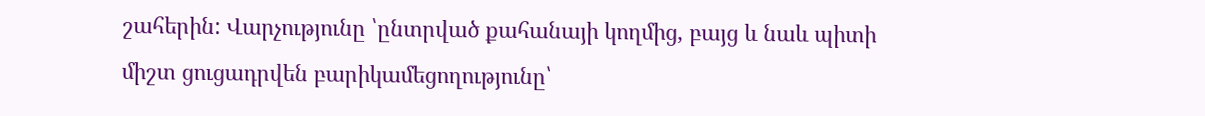շահերին: Վարչությունը ՝ընտրված քահանայի կողմից, բայց և նաև պիտի միշտ ցուցադրվեն բարիկամեցողությունը՝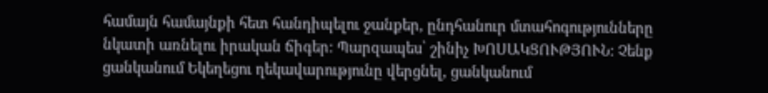համայն համայնքի հետ հանդիպելու ջանքեր, ընդհանուր մտահոգությունները նկատի առնելու իրական ճիգեր: Պարզապես՝ շինիչ ԽՈՍԱԿՑՈՒԹՅՈՒՆ: Չենք ցանկանում Եկեղեցու ղեկավարությունը վերցնել, ցանկանում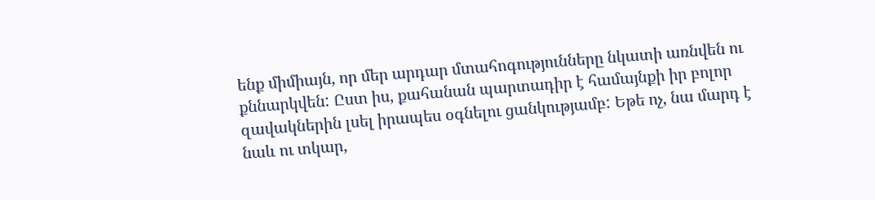ենք միմիայն, որ մեր արդար մտահոգությունները նկատի առնվեն ու քննարկվեն: Ըստ իս, քահանան պարտադիր է համայնքի իր բոլոր զավակներին լսել իրապես օգնելու ցանկությամբ: Եթե ոչ, նա մարդ է նաև ու տկար,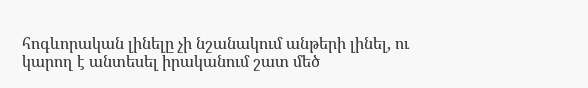հոգևորական լինելը չի նշանակում անթերի լինել, ու կարող է անտեսել իրականում շատ մեծ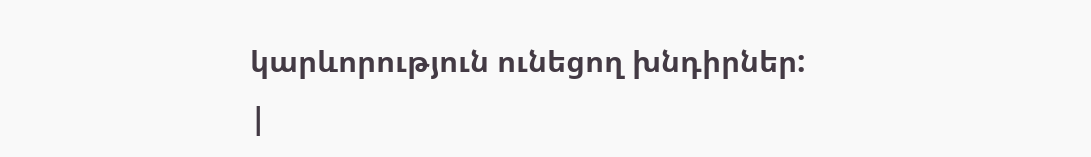կարևորություն ունեցող խնդիրներ:
|